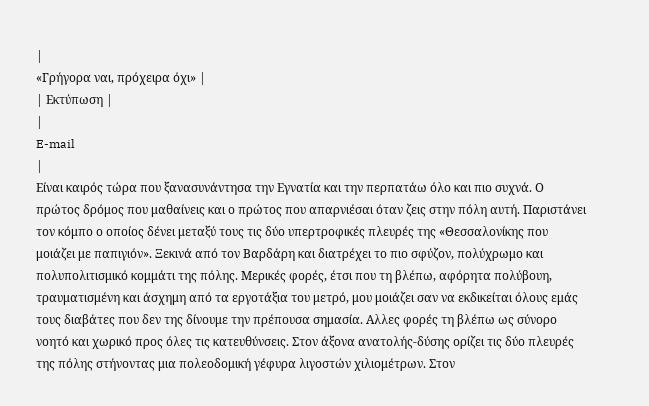|
«Γρήγορα ναι, πρόχειρα όχι» |
| Εκτύπωση |
|
E-mail
|
Είναι καιρός τώρα που ξανασυνάντησα την Εγνατία και την περπατάω όλο και πιο συχνά. Ο πρώτος δρόμος που μαθαίνεις και ο πρώτος που απαρνιέσαι όταν ζεις στην πόλη αυτή. Παριστάνει τον κόμπο ο οποίος δένει μεταξύ τους τις δύο υπερτροφικές πλευρές της «Θεσσαλονίκης που μοιάζει με παπιγιόν». Ξεκινά από τον Βαρδάρη και διατρέχει το πιο σφύζον, πολύχρωμο και πολυπολιτισμικό κομμάτι της πόλης. Μερικές φορές, έτσι που τη βλέπω, αφόρητα πολύβουη, τραυματισμένη και άσχημη από τα εργοτάξια του μετρό, μου μοιάζει σαν να εκδικείται όλους εμάς τους διαβάτες που δεν της δίνουμε την πρέπουσα σημασία. Αλλες φορές τη βλέπω ως σύνορο νοητό και χωρικό προς όλες τις κατευθύνσεις. Στον άξονα ανατολής-δύσης ορίζει τις δύο πλευρές της πόλης στήνοντας μια πολεοδομική γέφυρα λιγοστών χιλιομέτρων. Στον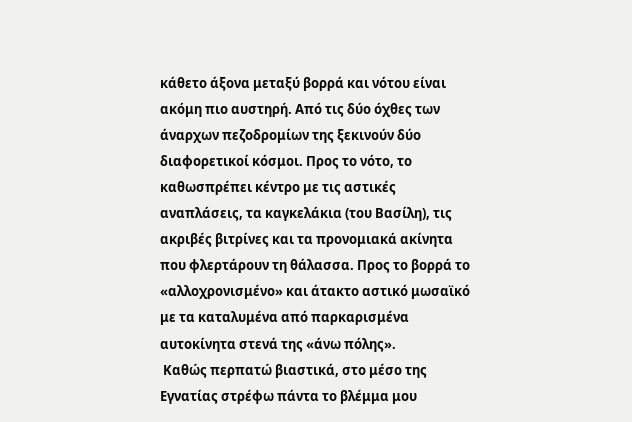κάθετο άξονα μεταξύ βορρά και νότου είναι ακόμη πιο αυστηρή. Από τις δύο όχθες των άναρχων πεζοδρομίων της ξεκινούν δύο διαφορετικοί κόσμοι. Προς το νότο, το καθωσπρέπει κέντρο με τις αστικές αναπλάσεις, τα καγκελάκια (του Βασίλη), τις ακριβές βιτρίνες και τα προνομιακά ακίνητα που φλερτάρουν τη θάλασσα. Προς το βορρά το «αλλοχρονισμένο» και άτακτο αστικό μωσαϊκό με τα καταλυμένα από παρκαρισμένα αυτοκίνητα στενά της «άνω πόλης».
 Καθώς περπατώ βιαστικά, στο μέσο της Εγνατίας στρέφω πάντα το βλέμμα μου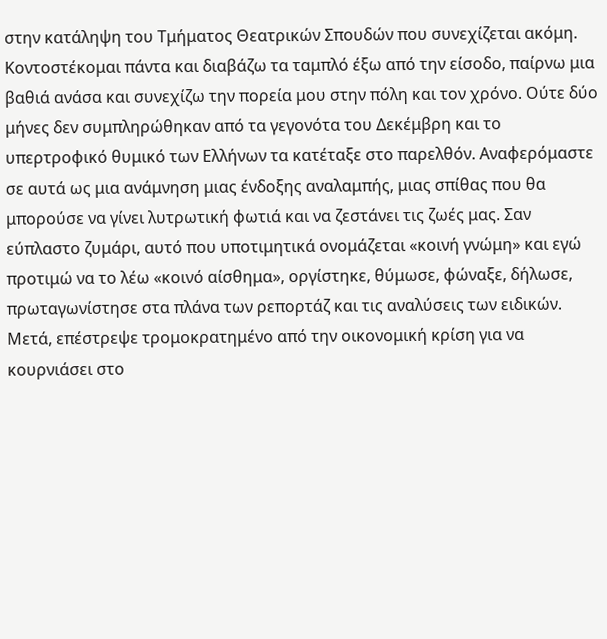στην κατάληψη του Τμήματος Θεατρικών Σπουδών που συνεχίζεται ακόμη. Κοντοστέκομαι πάντα και διαβάζω τα ταμπλό έξω από την είσοδο, παίρνω μια βαθιά ανάσα και συνεχίζω την πορεία μου στην πόλη και τον χρόνο. Ούτε δύο μήνες δεν συμπληρώθηκαν από τα γεγονότα του Δεκέμβρη και το υπερτροφικό θυμικό των Ελλήνων τα κατέταξε στο παρελθόν. Αναφερόμαστε σε αυτά ως μια ανάμνηση μιας ένδοξης αναλαμπής, μιας σπίθας που θα μπορούσε να γίνει λυτρωτική φωτιά και να ζεστάνει τις ζωές μας. Σαν εύπλαστο ζυμάρι, αυτό που υποτιμητικά ονομάζεται «κοινή γνώμη» και εγώ προτιμώ να το λέω «κοινό αίσθημα», οργίστηκε, θύμωσε, φώναξε, δήλωσε, πρωταγωνίστησε στα πλάνα των ρεπορτάζ και τις αναλύσεις των ειδικών. Μετά, επέστρεψε τρομοκρατημένο από την οικονομική κρίση για να κουρνιάσει στο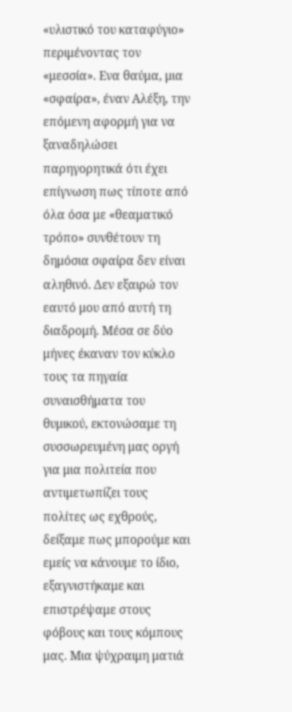«υλιστικό του καταφύγιο» περιμένοντας τον «μεσσία». Ενα θαύμα, μια «σφαίρα», έναν Αλέξη, την επόμενη αφορμή για να ξαναδηλώσει παρηγορητικά ότι έχει επίγνωση πως τίποτε από όλα όσα με «θεαματικό τρόπο» συνθέτουν τη δημόσια σφαίρα δεν είναι αληθινό. Δεν εξαιρώ τον εαυτό μου από αυτή τη διαδρομή. Μέσα σε δύο μήνες έκαναν τον κύκλο τους τα πηγαία συναισθήματα του θυμικού, εκτονώσαμε τη συσσωρευμένη μας οργή για μια πολιτεία που αντιμετωπίζει τους πολίτες ως εχθρούς, δείξαμε πως μπορούμε και εμείς να κάνουμε το ίδιο, εξαγνιστήκαμε και επιστρέψαμε στους φόβους και τους κόμπους μας. Μια ψύχραιμη ματιά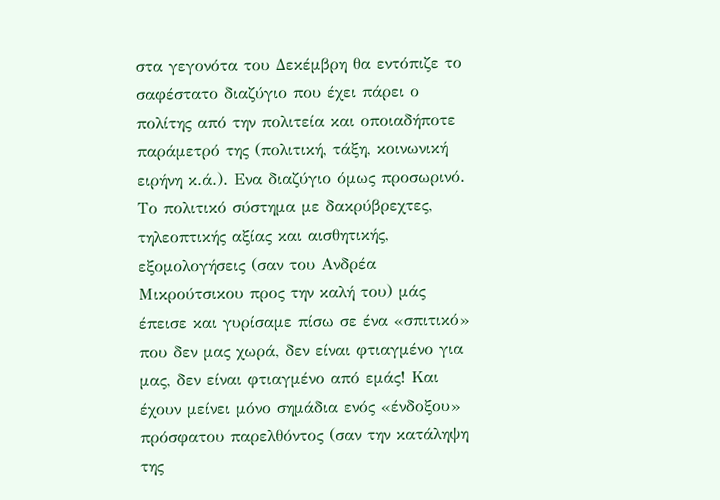στα γεγονότα του Δεκέμβρη θα εντόπιζε το σαφέστατο διαζύγιο που έχει πάρει ο πολίτης από την πολιτεία και οποιαδήποτε παράμετρό της (πολιτική, τάξη, κοινωνική ειρήνη κ.ά.). Ενα διαζύγιο όμως προσωρινό. Το πολιτικό σύστημα με δακρύβρεχτες, τηλεοπτικής αξίας και αισθητικής, εξομολογήσεις (σαν του Ανδρέα Μικρούτσικου προς την καλή του) μάς έπεισε και γυρίσαμε πίσω σε ένα «σπιτικό» που δεν μας χωρά, δεν είναι φτιαγμένο για μας, δεν είναι φτιαγμένο από εμάς! Και έχουν μείνει μόνο σημάδια ενός «ένδοξου» πρόσφατου παρελθόντος (σαν την κατάληψη της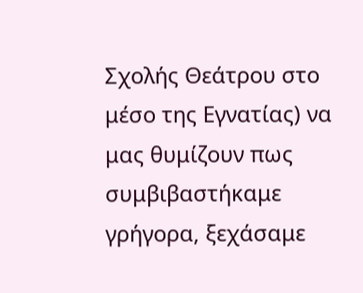Σχολής Θεάτρου στο μέσο της Εγνατίας) να μας θυμίζουν πως συμβιβαστήκαμε γρήγορα, ξεχάσαμε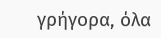γρήγορα, όλα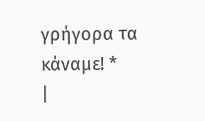γρήγορα τα κάναμε! *
|